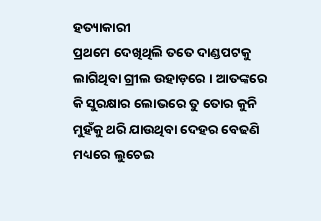ହତ୍ୟାକାରୀ
ପ୍ରଥମେ ଦେଖିଥିଲି ତତେ ଦାଣ୍ଡପଟକୁ ଲାଗିଥିବା ଗ୍ରୀଲ ଉହାଡ଼ରେ । ଆତଙ୍କରେ କି ସୁରକ୍ଷାର ଲୋଭରେ ତୁ ତୋର କୁନି ମୁହଁକୁ ଥରି ଯାଉଥିବା ଦେହର ବେଢଣି ମଧ୍ୟରେ ଲୁଚେଇ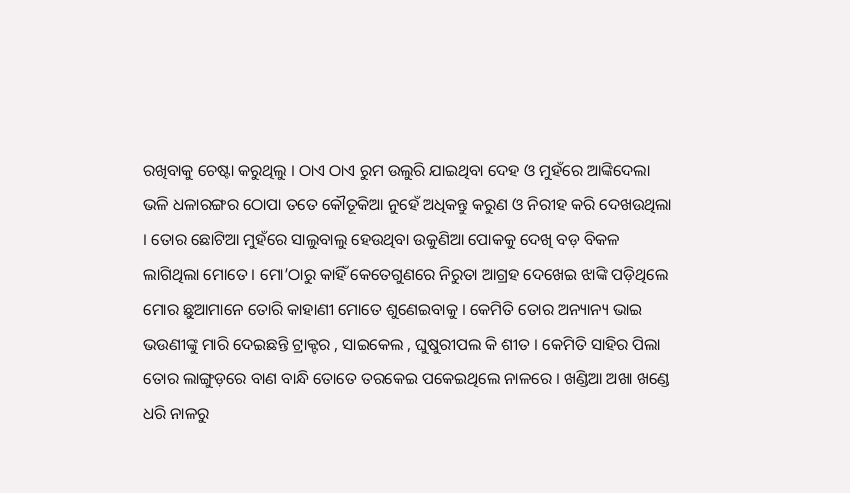ରଖିବାକୁ ଚେଷ୍ଟା କରୁଥିଲୁ । ଠାଏ ଠାଏ ରୁମ ଉଲୁରି ଯାଇଥିବା ଦେହ ଓ ମୁହଁରେ ଆଙ୍କିଦେଲା ଭଳି ଧଳାରଙ୍ଗର ଠୋପା ତତେ କୌତୂକିଆ ନୁହେଁ ଅଧିକନ୍ତୁ କରୁଣ ଓ ନିରୀହ କରି ଦେଖଉଥିଲା । ତୋର ଛୋଟିଆ ମୁହଁରେ ସାଲୁବାଲୁ ହେଉଥିବା ଉକୁଣିଆ ପୋକକୁ ଦେଖି ବଡ଼ ବିକଳ ଲାଗିଥିଲା ମୋତେ। ମୋ’ଠାରୁ କାହିଁ କେତେଗୁଣରେ ନିରୁତା ଆଗ୍ରହ ଦେଖେଇ ଝାଙ୍କି ପଡ଼ିଥିଲେ ମୋର ଛୁଆମାନେ ତୋରି କାହାଣୀ ମୋତେ ଶୁଣେଇବାକୁ । କେମିତି ତୋର ଅନ୍ୟାନ୍ୟ ଭାଇ ଭଉଣୀଙ୍କୁ ମାରି ଦେଇଛନ୍ତି ଟ୍ରାକ୍ଟର , ସାଇକେଲ , ଘୁଷୁରୀପଲ କି ଶୀତ । କେମିତି ସାହିର ପିଲା ତୋର ଲାଙ୍ଗୁଡ଼ରେ ବାଣ ବାନ୍ଧି ତୋତେ ତରକେଇ ପକେଇଥିଲେ ନାଳରେ । ଖଣ୍ଡିଆ ଅଖା ଖଣ୍ଡେ ଧରି ନାଳରୁ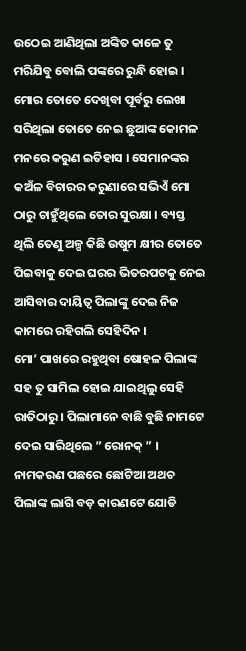ଉଠେଇ ଆଣିଥିଲା ଅଙ୍କିତ କାଳେ ତୁ ମରିଯିବୁ ବୋଲି ପଙ୍କରେ ରୁନ୍ଧି ହୋଇ । ମୋର ତୋତେ ଦେଖିବା ପୂର୍ବରୁ ଲେଖା ସରିଥିଲା ତୋତେ ନେଇ ଛୁଆଙ୍କ କୋମଳ ମନରେ କରୁଣ ଇତିହାସ । ସେମାନଙ୍କର କଅଁଳ ବିଚାରର କରୁଣାରେ ସଭିଏଁ ମୋ ଠାରୁ ଚାହୁଁଥିଲେ ତୋର ସୁରକ୍ଷା । ବ୍ୟସ୍ତ ଥିଲି ତେଣୁ ଅଳ୍ପ କିଛି ଉଷୁମ କ୍ଷୀର ତୋତେ ପିଇବାକୁ ଦେଇ ଘରର ଭିତରପଟକୁ ନେଇ ଆସିବାର ଦାୟିତ୍ୱ ପିଲାଙ୍କୁ ଦେଇ ନିଜ କାମରେ ରହିଗଲି ସେହିଦିନ ।
ମୋ’ ପାଖରେ ରହୁଥିବା ଷୋହଳ ପିଲାଙ୍କ ସହ ତୁ ସାମିଲ ହୋଇ ଯାଇଥିଲୁ ସେହି ରାତିଠାରୁ । ପିଲାମାନେ ବାଛି ବୁଛି ନାମଟେ ଦେଇ ସାରିଥିଲେ ” ରୋନକ୍ ” । ନାମକରଣ ପଛରେ ଛୋଟିଆ ଅଥଚ ପିଲାଙ୍କ ଲାଗି ବଡ଼ କାରଣଟେ ଯୋଡି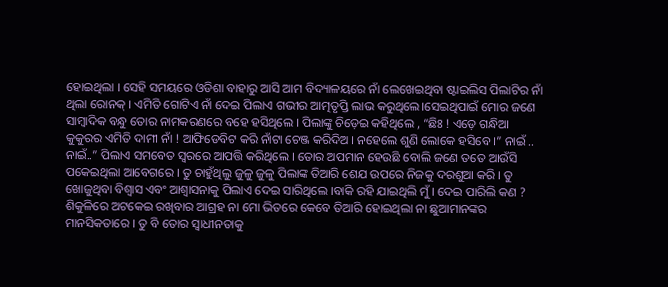ହୋଇଥିଲା । ସେହି ସମୟରେ ଓଡିଶା ବାହାରୁ ଆସି ଆମ ବିଦ୍ୟାଳୟରେ ନାଁ ଲେଖେଇଥିବା ଷ୍ଟାଇଲିସ ପିଲାଟିର ନାଁ ଥିଲା ରୋନକ୍ । ଏମିତି ଗୋଟିଏ ନାଁ ଦେଇ ପିଲାଏ ଗଭୀର ଆତ୍ମତୃପ୍ତି ଲାଭ କରୁଥିଲେ।ସେଇଥିପାଇଁ ମୋର ଜଣେ ସାମ୍ବାଦିକ ବନ୍ଧୁ ତୋର ନାମକରଣରେ ବହେ ହସିଥିଲେ । ପିଲାଙ୍କୁ ଚିଡ଼େଇ କହିଥିଲେ , “ଛିଃ ! ଏଡ଼େ ଗନ୍ଧିଆ କୁକୁରର ଏମିତି ଦାମୀ ନାଁ ! ଆଫିଡେବିଟ କରି ନାଁଟା ଚେଞ୍ଜ କରିଦିଅ । ନହେଲେ ଶୁଣି ଲୋକେ ହସିବେ ।” ନାଇଁ .. ନାଇଁ..” ପିଲାଏ ସମବେତ ସ୍ୱରରେ ଆପତ୍ତି କରିଥିଲେ । ତୋର ଅପମାନ ହେଉଛି ବୋଲି ଜଣେ ତତେ ଆଉଁସି ପକେଇଥିଲା ଆବେଗରେ । ତୁ ଚାହୁଁଥିଲୁ ଜୁଳୁ ଜୁଳୁ ପିଲାଙ୍କ ତିଆରି ଶେଯ ଉପରେ ନିଜକୁ ଦରଶୁଆ କରି । ତୁ ଖୋଜୁଥିବା ବିଶ୍ୱାସ ଏବଂ ଆଶ୍ବାସନାକୁ ପିଲାଏ ଦେଇ ସାରିଥିଲେ ।ବାକି ରହି ଯାଇଥିଲି ମୁଁ । ଦେଇ ପାରିଲି କଣ ?
ଶିକୁଳିରେ ଅଟକେଇ ରଖିବାର ଆଗ୍ରହ ନା ମୋ ଭିତରେ କେବେ ତିଆରି ହୋଇଥିଲା ନା ଛୁଆମାନଙ୍କର ମାନସିକତାରେ । ତୁ ବି ତୋର ସ୍ୱାଧୀନତାକୁ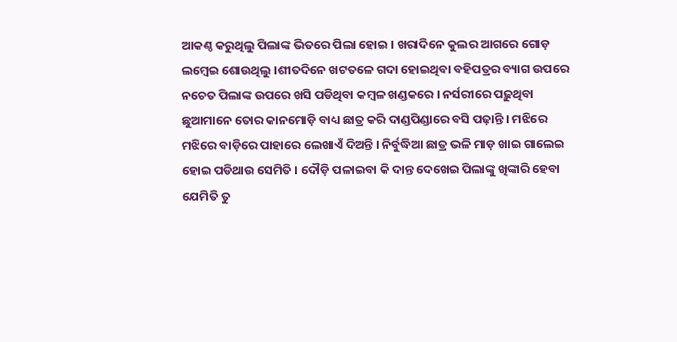ଆକଣ୍ଠ କରୁଥିଲୁ ପିଲାଙ୍କ ଭିତରେ ପିଲା ହୋଇ । ଖରାଦିନେ କୁଲର ଆଗରେ ଗୋଡ଼ ଲମ୍ବେଇ ଶୋଉଥିଲୁ ।ଶୀତଦିନେ ଖଟତଳେ ଗଦା ହୋଇଥିବା ବହିପତ୍ରର ବ୍ୟାଗ ଉପରେ ନଚେତ ପିଲାଙ୍କ ଉପରେ ଖସି ପଡିଥିବା କମ୍ବଳ ଖଣ୍ଡକରେ । ନର୍ସରୀରେ ପଢ଼ୁଥିବା ଛୁଆମାନେ ତୋର କାନମୋଡ଼ି ବାଧ୍ୟ ଛାତ୍ର କରି ଦାଣ୍ଡପିଣ୍ଡାରେ ବସି ପଢ଼ାନ୍ତି । ମଝିରେ ମଝିରେ ବାଡ଼ିରେ ପାହାରେ ଲେଖାଏଁ ଦିଅନ୍ତି । ନିର୍ବୁଦ୍ଧିଆ ଛାତ୍ର ଭଳି ମାଡ଼ ଖାଇ ଗାଲେଇ ହୋଇ ପଡିଥାଉ ସେମିତି । ଦୌଡ଼ି ପଳାଇବା କି ଦାନ୍ତ ଦେଖେଇ ପିଲାଙ୍କୁ ଖିଙ୍କାରି ହେବା ଯେମିତି ତୁ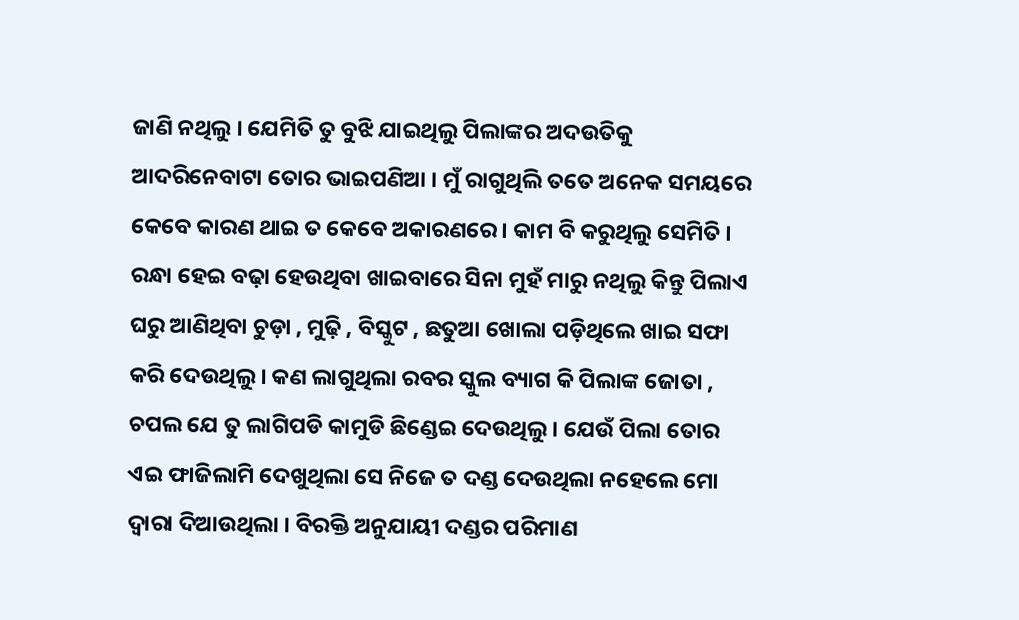ଜାଣି ନଥିଲୁ । ଯେମିତି ତୁ ବୁଝି ଯାଇଥିଲୁ ପିଲାଙ୍କର ଅଦଉତିକୁ ଆଦରିନେବାଟା ତୋର ଭାଇପଣିଆ । ମୁଁ ରାଗୁଥିଲି ତତେ ଅନେକ ସମୟରେ କେବେ କାରଣ ଥାଇ ତ କେବେ ଅକାରଣରେ । କାମ ବି କରୁଥିଲୁ ସେମିତି । ରନ୍ଧା ହେଇ ବଢ଼ା ହେଉଥିବା ଖାଇବାରେ ସିନା ମୁହଁ ମାରୁ ନଥିଲୁ କିନ୍ତୁ ପିଲାଏ ଘରୁ ଆଣିଥିବା ଚୁଡ଼ା , ମୁଢ଼ି , ବିସ୍କୁଟ , ଛତୁଆ ଖୋଲା ପଡ଼ିଥିଲେ ଖାଇ ସଫା କରି ଦେଉଥିଲୁ । କଣ ଲାଗୁଥିଲା ରବର ସ୍କୁଲ ବ୍ୟାଗ କି ପିଲାଙ୍କ ଜୋତା , ଚପଲ ଯେ ତୁ ଲାଗିପଡି କାମୁଡି ଛିଣ୍ଡେଇ ଦେଉଥିଲୁ । ଯେଉଁ ପିଲା ତୋର ଏଇ ଫାଜିଲାମି ଦେଖୁଥିଲା ସେ ନିଜେ ତ ଦଣ୍ଡ ଦେଉଥିଲା ନହେଲେ ମୋ ଦ୍ୱାରା ଦିଆଉଥିଲା । ବିରକ୍ତି ଅନୁଯାୟୀ ଦଣ୍ଡର ପରିମାଣ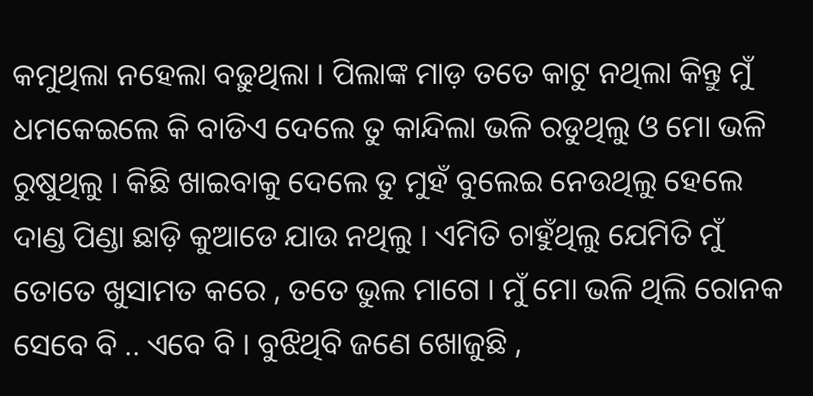କମୁଥିଲା ନହେଲା ବଢ଼ୁଥିଲା । ପିଲାଙ୍କ ମାଡ଼ ତତେ କାଟୁ ନଥିଲା କିନ୍ତୁ ମୁଁ ଧମକେଇଲେ କି ବାଡିଏ ଦେଲେ ତୁ କାନ୍ଦିଲା ଭଳି ରଡୁଥିଲୁ ଓ ମୋ ଭଳି ରୁଷୁଥିଲୁ । କିଛି ଖାଇବାକୁ ଦେଲେ ତୁ ମୁହଁ ବୁଲେଇ ନେଉଥିଲୁ ହେଲେ ଦାଣ୍ଡ ପିଣ୍ଡା ଛାଡ଼ି କୁଆଡେ ଯାଉ ନଥିଲୁ । ଏମିତି ଚାହୁଁଥିଲୁ ଯେମିତି ମୁଁ ତୋତେ ଖୁସାମତ କରେ , ତତେ ଭୁଲ ମାଗେ । ମୁଁ ମୋ ଭଳି ଥିଲି ରୋନକ ସେବେ ବି .. ଏବେ ବି । ବୁଝିଥିବି ଜଣେ ଖୋଜୁଛି ,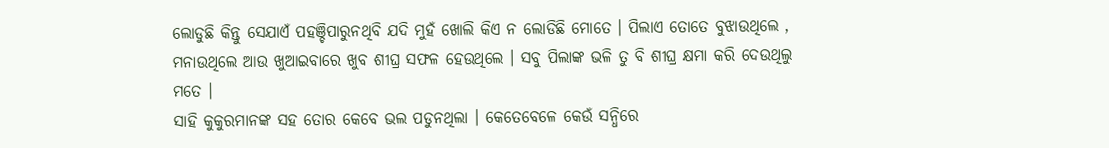ଲୋଡୁଛି କିନ୍ତୁ ସେଯାଏଁ ପହଞ୍ଚିପାରୁନଥିବି ଯଦି ମୁହଁ ଖୋଲି କିଏ ନ ଲୋଡିଛି ମୋତେ । ପିଲାଏ ତୋତେ ବୁଝାଉଥିଲେ , ମନାଉଥିଲେ ଆଉ ଖୁଆଇବାରେ ଖୁବ ଶୀଘ୍ର ସଫଳ ହେଉଥିଲେ । ସବୁ ପିଲାଙ୍କ ଭଳି ତୁ ବି ଶୀଘ୍ର କ୍ଷମା କରି ଦେଉଥିଲୁ ମତେ ।
ସାହି କୁକୁରମାନଙ୍କ ସହ ତୋର କେବେ ଭଲ ପଡୁନଥିଲା । କେତେବେଳେ କେଉଁ ସନ୍ଧିରେ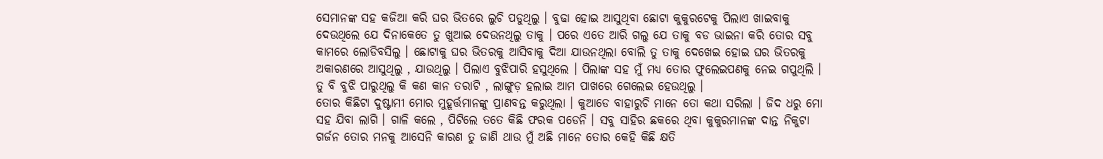ସେମାନଙ୍କ ସହ କଜିଆ କରି ଘର ଭିତରେ ଲୁଚି ପଡୁଥିଲୁ । ବୁଢା ହୋଇ ଆସୁଥିବା ଛୋଟା କୁକୁରଟେକୁ ପିଲାଏ ଖାଇବାକୁ ଦେଉଥିଲେ ଯେ ଦିନାକେତେ ତୁ ଖୁଆଇ ଦେଉନଥିଲୁ ତାକୁ । ପରେ ଏତେ ଆରି ଗଲୁ ଯେ ତାକୁ ବଡ ଭାଇନା କରି ତୋର ସବୁ କାମରେ ଲୋଡିବସିଲୁ । ଛୋଟାକୁ ଘର ଭିତରକୁ ଆସିବାକୁ ଦିଆ ଯାଉନଥିଲା ବୋଲି ତୁ ତାକୁ ଦେଖେଇ ହୋଇ ଘର ଭିତରକୁ ଅକାରଣରେ ଆସୁଥିଲୁ , ଯାଉଥିଲୁ । ପିଲାଏ ବୁଝିପାରି ହସୁଥିଲେ । ପିଲାଙ୍କ ସହ ମୁଁ ମଧ୍ୟ ତୋର ଫୁଲେଇପଣକୁ ନେଇ ଗପୁଥିଲି । ତୁ ବି ବୁଝି ପାରୁଥିଲୁ କି କଣ କାନ ତରାଟି , ଲାଙ୍ଗୁଡ଼ ହଲାଇ ଆମ ପାଖରେ ଗେଲେଇ ହେଉଥିଲୁ ।
ତୋର କିଛିଟା ଦୁଷ୍ଟାମୀ ମୋର ମୁହୂର୍ତ୍ତମାନଙ୍କୁ ପ୍ରାଣବନ୍ତ କରୁଥିଲା । କୁଆଡେ ବାହାରୁଚି ମାନେ ତୋ କଥା ସରିଲା । ଜିଦ ଧରୁ ମୋ ସହ ଯିବା ଲାଗି । ଗାଳି କଲେ , ପିଟିଲେ ତତେ କିଛି ଫରକ ପଡେନି । ସବୁ ସାହିର ଛକରେ ଥିବା କୁକୁରମାନଙ୍କ ଦାନ୍ତ ନିକୁଟା ଗର୍ଜନ ତୋର ମନକୁ ଆସେନି କାରଣ ତୁ ଜାଣି ଥାଉ ମୁଁ ଅଛି ମାନେ ତୋର କେହି କିଛି କ୍ଷତି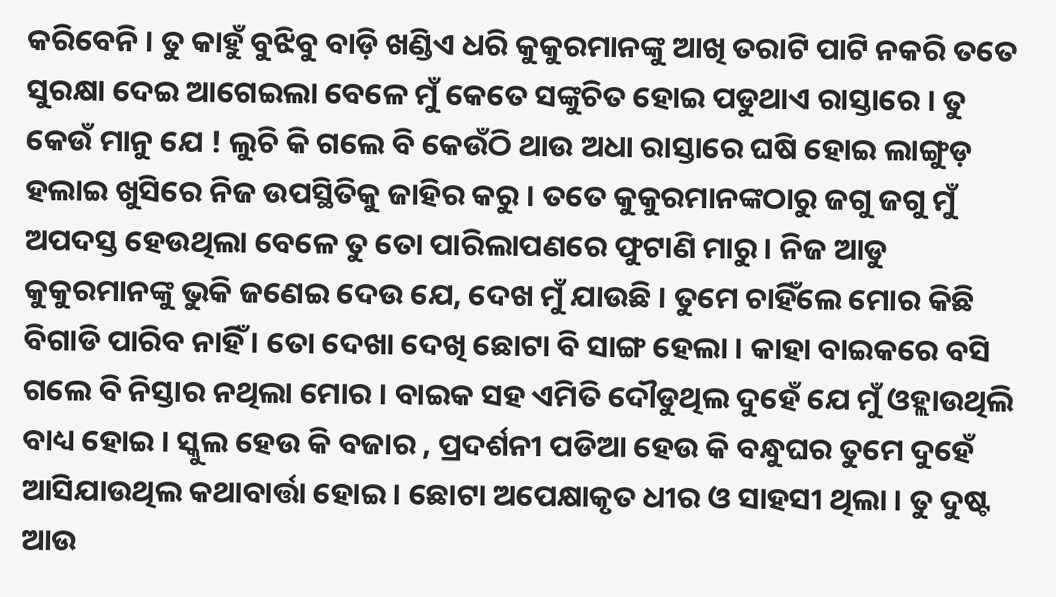କରିବେନି । ତୁ କାହୁଁ ବୁଝିବୁ ବାଡ଼ି ଖଣ୍ଡିଏ ଧରି କୁକୁରମାନଙ୍କୁ ଆଖି ତରାଟି ପାଟି ନକରି ତତେ ସୁରକ୍ଷା ଦେଇ ଆଗେଇଲା ବେଳେ ମୁଁ କେତେ ସଙ୍କୁଚିତ ହୋଇ ପଡୁଥାଏ ରାସ୍ତାରେ । ତୁ କେଉଁ ମାନୁ ଯେ ! ଲୁଚି କି ଗଲେ ବି କେଉଁଠି ଥାଉ ଅଧା ରାସ୍ତାରେ ଘଷି ହୋଇ ଲାଙ୍ଗୁଡ଼ ହଲାଇ ଖୁସିରେ ନିଜ ଉପସ୍ଥିତିକୁ ଜାହିର କରୁ । ତତେ କୁକୁରମାନଙ୍କଠାରୁ ଜଗୁ ଜଗୁ ମୁଁ ଅପଦସ୍ତ ହେଉଥିଲା ବେଳେ ତୁ ତୋ ପାରିଲାପଣରେ ଫୁଟାଣି ମାରୁ । ନିଜ ଆଡୁ କୁକୁରମାନଙ୍କୁ ଭୁକି ଜଣେଇ ଦେଉ ଯେ, ଦେଖ ମୁଁ ଯାଉଛି । ତୁମେ ଚାହିଁଲେ ମୋର କିଛି ବିଗାଡି ପାରିବ ନାହିଁ । ତୋ ଦେଖା ଦେଖି ଛୋଟା ବି ସାଙ୍ଗ ହେଲା । କାହା ବାଇକରେ ବସି ଗଲେ ବି ନିସ୍ତାର ନଥିଲା ମୋର । ବାଇକ ସହ ଏମିତି ଦୌଡୁଥିଲ ଦୁହେଁ ଯେ ମୁଁ ଓହ୍ଲାଉଥିଲି ବାଧ୍ୟ ହୋଇ । ସ୍କୁଲ ହେଉ କି ବଜାର , ପ୍ରଦର୍ଶନୀ ପଡିଆ ହେଉ କି ବନ୍ଧୁଘର ତୁମେ ଦୁହେଁ ଆସିଯାଉଥିଲ କଥାବାର୍ତ୍ତା ହୋଇ । ଛୋଟା ଅପେକ୍ଷାକୃତ ଧୀର ଓ ସାହସୀ ଥିଲା । ତୁ ଦୁଷ୍ଟ ଆଉ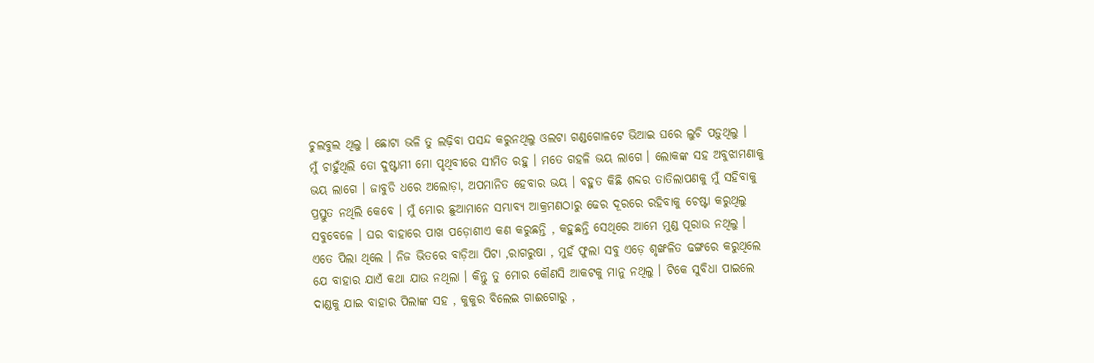ଚୁଲବୁଲ ଥିଲୁ । ଛୋଟା ଭଳି ତୁ ଲଢ଼ିବା ପସନ୍ଦ କରୁନଥିଲୁ ଓଲଟା ଗଣ୍ଡଗୋଳଟେ ଭିଆଇ ଘରେ ଲୁଚି ପଡ଼ୁଥିଲୁ ।
ମୁଁ ଚାହୁଁଥିଲି ତୋ ଦୁଷ୍ଟାମୀ ମୋ ପୃଥିବୀରେ ସୀମିତ ରହୁ । ମତେ ଗହଳି ଭୟ ଲାଗେ । ଲୋକଙ୍କ ସହ ଅବୁଝାମଣାକୁ ଭୟ ଲାଗେ । ଜାବୁଡି ଧରେ ଅଲୋଡ଼ା, ଅପମାନିତ ହେବାର ଭୟ । ବହୁତ କିଛି ଶବ୍ଦର ତାତିଲାପଣକୁ ମୁଁ ସହିବାକୁ ପ୍ରସ୍ତୁତ ନଥିଲି କେବେ । ମୁଁ ମୋର ଛୁଆମାନେ ସମ୍ଭାବ୍ୟ ଆକ୍ରମଣଠାରୁ ଢେର ଦୂରରେ ରହିବାକୁ ଚେଷ୍ଟା କରୁଥିଲୁ ସବୁବେଳେ । ଘର ବାହାରେ ପାଖ ପଡ଼ୋଶୀଏ କଣ କରୁଛନ୍ତି , କହୁଛନ୍ତି ସେଥିରେ ଆମେ ମୁଣ୍ଡ ପୂରାଉ ନଥିଲୁ । ଏତେ ପିଲା ଥିଲେ । ନିଜ ଭିତରେ ବାଡ଼ିଆ ପିଟା ,ରାଗରୁଷା , ମୁହଁ ଫୁଲା ସବୁ ଏଡ଼େ ଶୃଙ୍ଖଳିତ ଢଙ୍ଗରେ କରୁଥିଲେ ଯେ ବାହାର ଯାଏଁ କଥା ଯାଉ ନଥିଲା । କିନ୍ତୁ ତୁ ମୋର କୌଣସି ଆକଟକୁ ମାନୁ ନଥିଲୁ । ଟିକେ ସୁବିଧା ପାଇଲେ ଦାଣ୍ଡକୁ ଯାଇ ବାହାର ପିଲାଙ୍କ ସହ , କୁକୁର ବିଲେଇ ଗାଈଗୋରୁ ,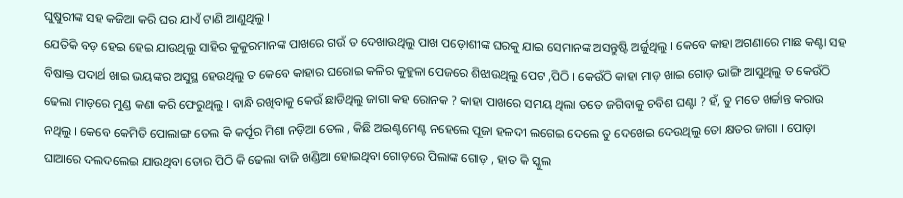ଘୁଷୁରୀଙ୍କ ସହ କଜିଆ କରି ଘର ଯାଏଁ ଟାଣି ଆଣୁଥିଲୁ ।
ଯେତିକି ବଡ଼ ହେଇ ହେଇ ଯାଉଥିଲୁ ସାହିର କୁକୁରମାନଙ୍କ ପାଖରେ ଗଉଁ ତ ଦେଖାଉଥିଲୁ ପାଖ ପଡ଼ୋଶୀଙ୍କ ଘରକୁ ଯାଇ ସେମାନଙ୍କ ଅସନ୍ତୁଷ୍ଟି ଅର୍ଜୁଥିଲୁ । କେବେ କାହା ଅଗଣାରେ ମାଛ କଣ୍ଟା ସହ ବିଷାକ୍ତ ପଦାର୍ଥ ଖାଇ ଭୟଙ୍କର ଅସୁସ୍ଥ ହେଉଥିଲୁ ତ କେବେ କାହାର ଘରୋଇ କଳିର କୁହୁଳା ପେଜରେ ଶିଝାଉଥିଲୁ ପେଟ ,ପିଠି । କେଉଁଠି କାହା ମାଡ଼ ଖାଇ ଗୋଡ଼ ଭାଙ୍ଗି ଆସୁଥିଲୁ ତ କେଉଁଠି ଢେଲା ମାଡ଼ରେ ମୁଣ୍ଡ କଣା କରି ଫେରୁଥିଲୁ । ବାନ୍ଧି ରଖିବାକୁ କେଉଁ ଛାଡିଥିଲୁ ଜାଗା କହ ରୋନକ ? କାହା ପାଖରେ ସମୟ ଥିଲା ତତେ ଜଗିବାକୁ ଚବିଶ ଘଣ୍ଟା ? ହଁ, ତୁ ମତେ ଖର୍ଚ୍ଚାନ୍ତ କରାଉ ନଥିଲୁ । କେବେ କେମିତି ପୋଲାଙ୍ଗ ତେଲ କି କର୍ପୂର ମିଶା ନଡ଼ିଆ ତେଲ , କିଛି ଅଇଣ୍ଟମେଣ୍ଟ ନହେଲେ ପୂଜା ହଳଦୀ ଲଗେଇ ଦେଲେ ତୁ ଦେଖେଇ ଦେଉଥିଲୁ ତୋ କ୍ଷତର ଜାଗା । ପୋଡ଼ା ଘାଆରେ ଦଲଦଲେଇ ଯାଉଥିବା ତୋର ପିଠି କି ଢେଲା ବାଜି ଖଣ୍ଡିଆ ହୋଇଥିବା ଗୋଡ଼ରେ ପିଲାଙ୍କ ଗୋଡ଼ , ହାତ କି ସ୍କୁଲ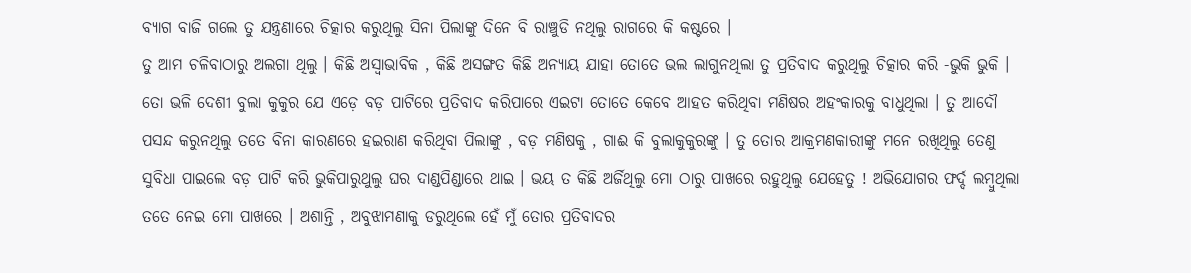ବ୍ୟାଗ ବାଜି ଗଲେ ତୁ ଯନ୍ତ୍ରଣାରେ ଚିତ୍କାର କରୁଥିଲୁ ସିନା ପିଲାଙ୍କୁ ଦିନେ ବି ରାଞ୍ଚୁଡି ନଥିଲୁ ରାଗରେ କି କଷ୍ଟରେ ।
ତୁ ଆମ ଚଳିବାଠାରୁ ଅଲଗା ଥିଲୁ । କିଛି ଅସ୍ୱାଭାବିକ , କିଛି ଅସଙ୍ଗତ କିଛି ଅନ୍ୟାୟ ଯାହା ତୋତେ ଭଲ ଲାଗୁନଥିଲା ତୁ ପ୍ରତିବାଦ କରୁଥିଲୁ ଚିତ୍କାର କରି -ଭୁକି ଭୁକି । ତୋ ଭଳି ଦେଶୀ ବୁଲା କୁକୁର ଯେ ଏଡ଼େ ବଡ଼ ପାଟିରେ ପ୍ରତିବାଦ କରିପାରେ ଏଇଟା ତୋତେ କେବେ ଆହତ କରିଥିବା ମଣିଷର ଅହଂକାରକୁ ବାଧୁଥିଲା । ତୁ ଆଦୌ ପସନ୍ଦ କରୁନଥିଲୁ ତତେ ବିନା କାରଣରେ ହଇରାଣ କରିଥିବା ପିଲାଙ୍କୁ , ବଡ଼ ମଣିଷକୁ , ଗାଈ କି ବୁଲାକୁକୁରଙ୍କୁ । ତୁ ତୋର ଆକ୍ରମଣକାରୀଙ୍କୁ ମନେ ରଖିଥିଲୁ ତେଣୁ ସୁବିଧା ପାଇଲେ ବଡ଼ ପାଟି କରି ଭୁକିପାରୁଥୁଲୁ ଘର ଦାଣ୍ଡପିଣ୍ଡାରେ ଥାଇ । ଭୟ ତ କିଛି ଅର୍ଜିଥିଲୁ ମୋ ଠାରୁ ପାଖରେ ରହୁଥିଲୁ ଯେହେତୁ ! ଅଭିଯୋଗର ଫର୍ଦ୍ଦ ଲମ୍ବୁଥିଲା ତତେ ନେଇ ମୋ ପାଖରେ । ଅଶାନ୍ତି , ଅବୁଝାମଣାକୁ ଡରୁଥିଲେ ହେଁ ମୁଁ ତୋର ପ୍ରତିବାଦର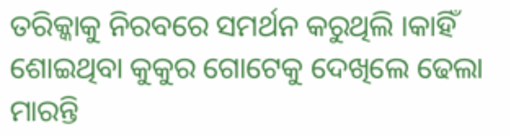ତରିକ୍କାକୁ ନିରବରେ ସମର୍ଥନ କରୁଥିଲି ।କାହିଁ ଶୋଇଥିବା କୁକୁର ଗୋଟେକୁ ଦେଖିଲେ ଢେଲା ମାରନ୍ତି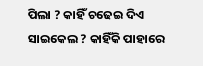ପିଲା ? କାହିଁ ଚଢେଇ ଦିଏ ସାଇକେଲ ? କାହିଁକି ପାହାରେ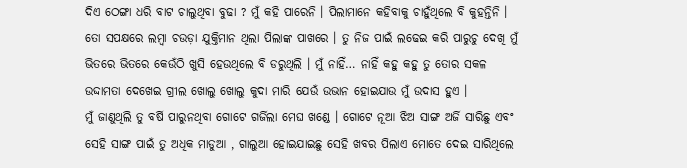ଦିଏ ଠେଙ୍ଗା ଧରି ବାଟ ଚାଲୁଥିବା ବୁଢା ? ମୁଁ କହି ପାରେନି । ପିଲାମାନେ କହିବାକୁ ଚାହୁଁଥିଲେ ବି କୁହନ୍ତିନି । ତୋ ସପକ୍ଷରେ ଲମ୍ବା ଚଉଡ଼ା ଯୁକ୍ତିମାନ ଥିଲା ପିଲାଙ୍କ ପାଖରେ । ତୁ ନିଜ ପାଇଁ ଲଢେଇ କରି ପାରୁଚୁ ଦେଖି ମୁଁ ଭିତରେ ଭିତରେ କେଉଁଠି ଖୁସି ହେଉଥିଲେ ବି ଡରୁଥିଲି । ମୁଁ ନାହିଁ… ନାହିଁ କହୁ କହୁ ତୁ ତୋର ସକଳ ଉଦ୍ଦାମତା ଦେଖେଇ ଗ୍ରୀଲ ଖୋଲୁ ଖୋଲୁ କୁଦା ମାରି ଯେଉଁ ଉଭାନ ହୋଇଯାଉ ମୁଁ ଉଦାସ ହୁଏ ।
ମୁଁ ଜାଣୁଥିଲି ତୁ ବର୍ଷି ପାରୁନଥିବା ଗୋଟେ ଗର୍ଜିଲା ମେଘ ଖଣ୍ଡେ । ଗୋଟେ ନୂଆ ଝିଅ ସାଙ୍ଗ ଅର୍ଜି ସାରିଛୁ ଏବଂ ସେହି ସାଙ୍ଗ ପାଇଁ ତୁ ଅଧିକ ମାଡୁଆ , ଗାଲୁଆ ହୋଇଯାଇଛୁ ସେହି ଖବର ପିଲାଏ ମୋତେ ଦେଇ ସାରିଥିଲେ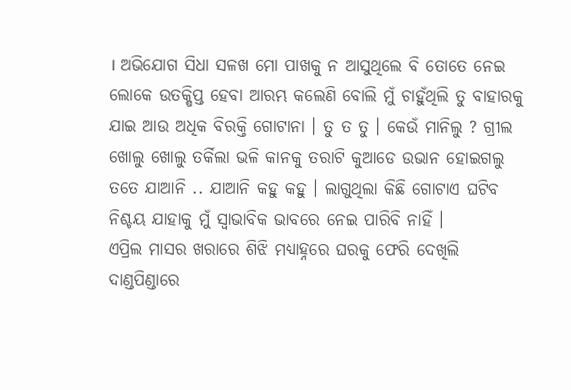। ଅଭିଯୋଗ ସିଧା ସଳଖ ମୋ ପାଖକୁ ନ ଆସୁଥିଲେ ବି ତୋତେ ନେଇ ଲୋକେ ଉତକ୍ଷିପ୍ତ ହେବା ଆରମ୍ଭ କଲେଣି ବୋଲି ମୁଁ ଚାହୁଁଥିଲି ତୁ ବାହାରକୁ ଯାଇ ଆଉ ଅଧିକ ବିରକ୍ତି ଗୋଟାନା । ତୁ ତ ତୁ । କେଉଁ ମାନିଲୁ ? ଗ୍ରୀଲ ଖୋଲୁ ଖୋଲୁ ତର୍କିଲା ଭଳି କାନକୁ ତରାଟି କୁଆଡେ ଉଭାନ ହୋଇଗଲୁ ତତେ ଯାଆନି .. ଯାଆନି କହୁ କହୁ । ଲାଗୁଥିଲା କିଛି ଗୋଟାଏ ଘଟିବ ନିଶ୍ଚୟ ଯାହାକୁ ମୁଁ ସ୍ୱାଭାବିକ ଭାବରେ ନେଇ ପାରିବି ନାହିଁ ।
ଏପ୍ରିଲ ମାସର ଖରାରେ ଶିଝି ମଧ୍ୟାହ୍ନରେ ଘରକୁ ଫେରି ଦେଖିଲି ଦାଣ୍ଡପିଣ୍ଡାରେ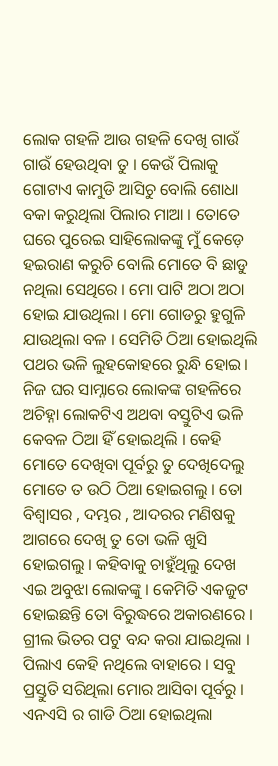ଲୋକ ଗହଳି ଆଉ ଗହଳି ଦେଖି ଗାଉଁ ଗାଉଁ ହେଉଥିବା ତୁ । କେଉଁ ପିଲାକୁ ଗୋଟାଏ କାମୁଡି ଆସିଚୁ ବୋଲି ଶୋଧା ବକା କରୁଥିଲା ପିଲାର ମାଆ । ତୋତେ ଘରେ ପୁରେଇ ସାହିଲୋକଙ୍କୁ ମୁଁ କେଡ଼େ ହଇରାଣ କରୁଚି ବୋଲି ମୋତେ ବି ଛାଡୁ ନଥିଲା ସେଥିରେ । ମୋ ପାଟି ଅଠା ଅଠା ହୋଇ ଯାଉଥିଲା । ମୋ ଗୋଡରୁ ହୁଗୁଳି ଯାଉଥିଲା ବଳ । ସେମିତି ଠିଆ ହୋଇଥିଲି ପଥର ଭଳି ଲୁହକୋହରେ ରୁନ୍ଧି ହୋଇ। ନିଜ ଘର ସାମ୍ନାରେ ଲୋକଙ୍କ ଗହଳିରେ ଅଚିହ୍ନା ଲୋକଟିଏ ଅଥବା ବସ୍ତୁଟିଏ ଭଳି କେବଳ ଠିଆ ହିଁ ହୋଇଥିଲି । କେହି ମୋତେ ଦେଖିବା ପୂର୍ବରୁ ତୁ ଦେଖିଦେଲୁ ମୋତେ ତ ଉଠି ଠିଆ ହୋଇଗଲୁ । ତୋ ବିଶ୍ଵାସର , ଦମ୍ଭର , ଆଦରର ମଣିଷକୁ ଆଗରେ ଦେଖି ତୁ ତୋ ଭଳି ଖୁସି ହୋଇଗଲୁ । କହିବାକୁ ଚାହୁଁଥିଲୁ ଦେଖ ଏଇ ଅବୁଝା ଲୋକଙ୍କୁ । କେମିତି ଏକଜୁଟ ହୋଇଛନ୍ତି ତୋ ବିରୁଦ୍ଧରେ ଅକାରଣରେ । ଗ୍ରୀଲ ଭିତର ପଟୁ ବନ୍ଦ କରା ଯାଇଥିଲା । ପିଲାଏ କେହି ନଥିଲେ ବାହାରେ । ସବୁ ପ୍ରସ୍ତୁତି ସରିଥିଲା ମୋର ଆସିବା ପୂର୍ବରୁ । ଏନଏସି ର ଗାଡି ଠିଆ ହୋଇଥିଲା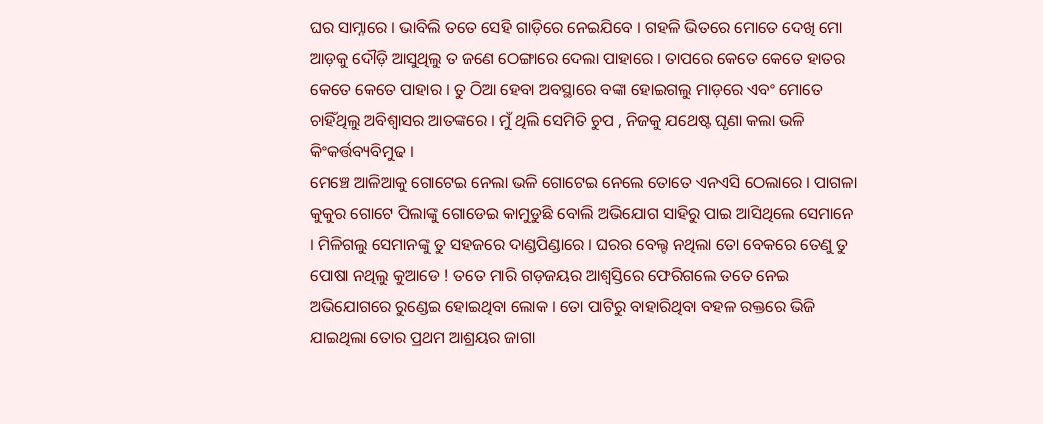ଘର ସାମ୍ନାରେ । ଭାବିଲି ତତେ ସେହି ଗାଡ଼ିରେ ନେଇଯିବେ । ଗହଳି ଭିତରେ ମୋତେ ଦେଖି ମୋ ଆଡ଼କୁ ଦୌଡ଼ି ଆସୁଥିଲୁ ତ ଜଣେ ଠେଙ୍ଗାରେ ଦେଲା ପାହାରେ । ତାପରେ କେତେ କେତେ ହାତର କେତେ କେତେ ପାହାର । ତୁ ଠିଆ ହେବା ଅବସ୍ଥାରେ ବଙ୍କା ହୋଇଗଲୁ ମାଡ଼ରେ ଏବଂ ମୋତେ ଚାହିଁଥିଲୁ ଅବିଶ୍ୱାସର ଆତଙ୍କରେ । ମୁଁ ଥିଲି ସେମିତି ଚୁପ , ନିଜକୁ ଯଥେଷ୍ଟ ଘୃଣା କଲା ଭଳି କିଂକର୍ତ୍ତବ୍ୟବିମୁଢ ।
ମେଞ୍ଚେ ଆଳିଆକୁ ଗୋଟେଇ ନେଲା ଭଳି ଗୋଟେଇ ନେଲେ ତୋତେ ଏନଏସି ଠେଲାରେ । ପାଗଳା କୁକୁର ଗୋଟେ ପିଲାଙ୍କୁ ଗୋଡେଇ କାମୁଡୁଛି ବୋଲି ଅଭିଯୋଗ ସାହିରୁ ପାଇ ଆସିଥିଲେ ସେମାନେ । ମିଳିଗଲୁ ସେମାନଙ୍କୁ ତୁ ସହଜରେ ଦାଣ୍ଡପିଣ୍ଡାରେ । ଘରର ବେଲ୍ଟ ନଥିଲା ତୋ ବେକରେ ତେଣୁ ତୁ ପୋଷା ନଥିଲୁ କୁଆଡେ ! ତତେ ମାରି ଗଡ଼ଜୟର ଆଶ୍ୱସ୍ତିରେ ଫେରିଗଲେ ତତେ ନେଇ ଅଭିଯୋଗରେ ରୁଣ୍ଡେଇ ହୋଇଥିବା ଲୋକ । ତୋ ପାଟିରୁ ବାହାରିଥିବା ବହଳ ରକ୍ତରେ ଭିଜି ଯାଇଥିଲା ତୋର ପ୍ରଥମ ଆଶ୍ରୟର ଜାଗା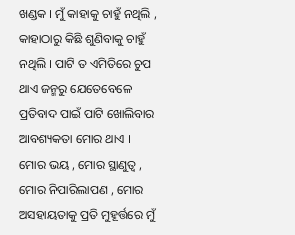ଖଣ୍ଡକ । ମୁଁ କାହାକୁ ଚାହୁଁ ନଥିଲି , କାହାଠାରୁ କିଛି ଶୁଣିବାକୁ ଚାହୁଁ ନଥିଲି । ପାଟି ତ ଏମିତିରେ ଚୁପ ଥାଏ ଜନ୍ମରୁ ଯେତେବେଳେ ପ୍ରତିବାଦ ପାଇଁ ପାଟି ଖୋଲିବାର ଆବଶ୍ୟକତା ମୋର ଥାଏ ।
ମୋର ଭୟ , ମୋର ସ୍ଥାଣୁତ୍ୱ , ମୋର ନିପାରିଲାପଣ , ମୋର ଅସହାୟତାକୁ ପ୍ରତି ମୁହୂର୍ତ୍ତରେ ମୁଁ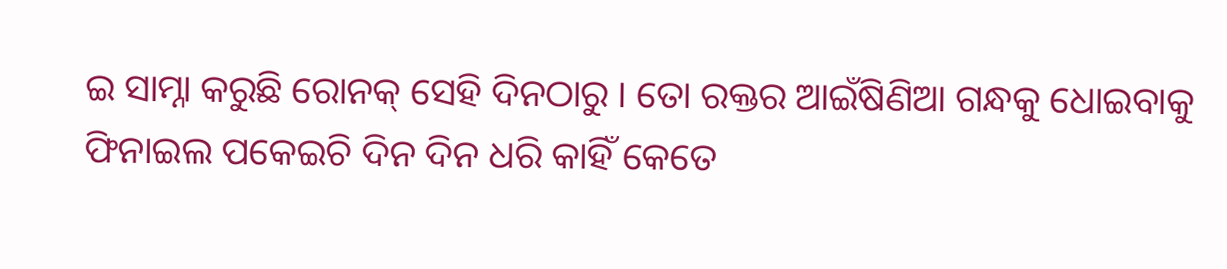ଇ ସାମ୍ନା କରୁଛି ରୋନକ୍ ସେହି ଦିନଠାରୁ । ତୋ ରକ୍ତର ଆଇଁଷିଣିଆ ଗନ୍ଧକୁ ଧୋଇବାକୁ ଫିନାଇଲ ପକେଇଚି ଦିନ ଦିନ ଧରି କାହିଁ କେତେ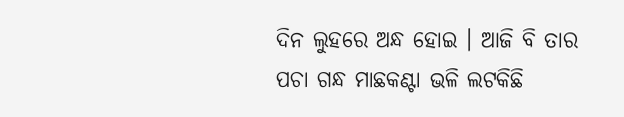ଦିନ ଲୁହରେ ଅନ୍ଧ ହୋଇ । ଆଜି ବି ତାର ପଚା ଗନ୍ଧ ମାଛକଣ୍ଟା ଭଳି ଲଟକିଛି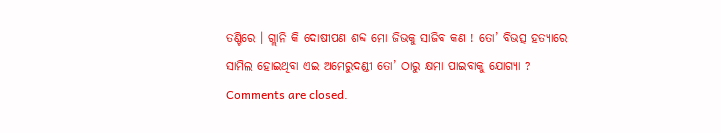ତଣ୍ଟିରେ । ଗ୍ଲାନି କି ଦୋଷୀପଣ ଶବ୍ଦ ମୋ ଜିଭକୁ ସାଜିବ କଣ ! ତୋ’ ବିଭତ୍ସ ହତ୍ୟାରେ ସାମିଲ ହୋଇଥିବା ଏଇ ଅମେରୁଦଣ୍ଡୀ ତୋ’ ଠାରୁ କ୍ଷମା ପାଇବାକୁ ଯୋଗ୍ୟା ?
Comments are closed.